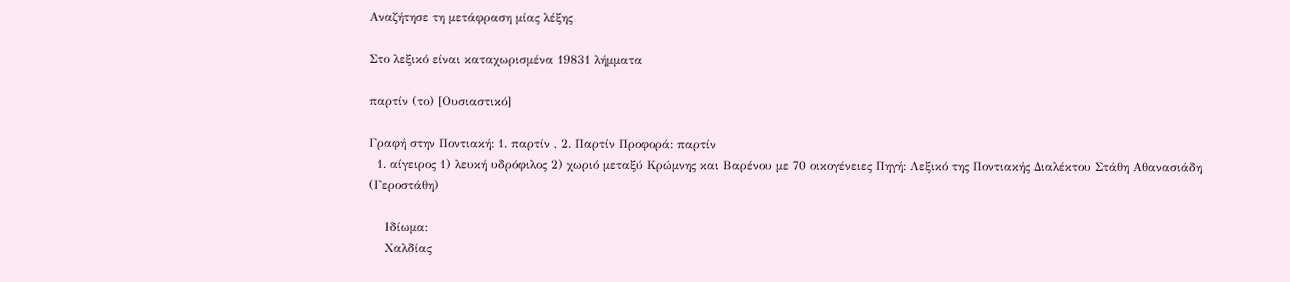Αναζήτησε τη μετάφραση μίας λέξης

Στο λεξικό είναι καταχωρισμένα 19831 λήμματα

παρτίν (το) [Ουσιαστικό]

Γραφή στην Ποντιακή: 1. παρτίν , 2. Παρτίν Προφορά: παρτίν
  1. αίγειρος 1) λευκή υδρόφιλος 2) χωριό μεταξύ Κρώμνης και Βαρένου με 70 οικογένειες Πηγή: Λεξικό της Ποντιακής Διαλέκτου Στάθη Αθανασιάδη (Γεροστάθη)

    Ιδίωμα:
    Χαλδίας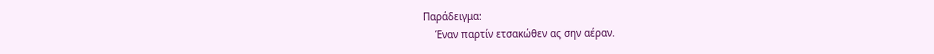Παράδειγμα:
    Έναν παρτίν ετσακώθεν ας σην αέραν.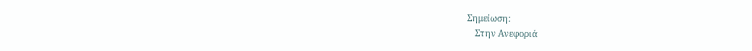Σημείωση:
    Στην Ανεφοριά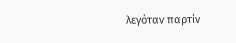λεγόταν παρτίν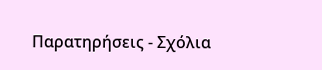Παρατηρήσεις - Σχόλια